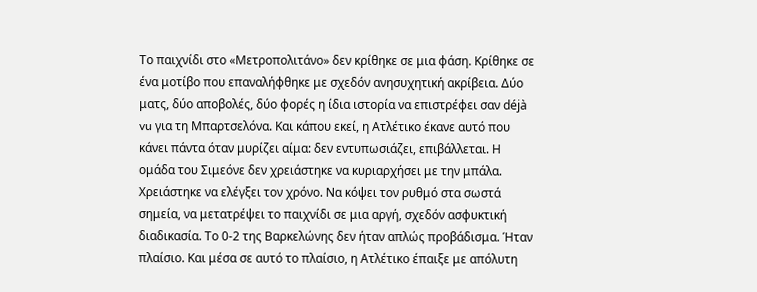Το παιχνίδι στο «Μετροπολιτάνο» δεν κρίθηκε σε μια φάση. Κρίθηκε σε ένα μοτίβο που επαναλήφθηκε με σχεδόν ανησυχητική ακρίβεια. Δύο ματς, δύο αποβολές, δύο φορές η ίδια ιστορία να επιστρέφει σαν déjà vu για τη Μπαρτσελόνα. Και κάπου εκεί, η Ατλέτικο έκανε αυτό που κάνει πάντα όταν μυρίζει αίμα: δεν εντυπωσιάζει, επιβάλλεται. Η ομάδα του Σιμεόνε δεν χρειάστηκε να κυριαρχήσει με την μπάλα. Χρειάστηκε να ελέγξει τον χρόνο. Να κόψει τον ρυθμό στα σωστά σημεία, να μετατρέψει το παιχνίδι σε μια αργή, σχεδόν ασφυκτική διαδικασία. Το 0-2 της Βαρκελώνης δεν ήταν απλώς προβάδισμα. Ήταν πλαίσιο. Και μέσα σε αυτό το πλαίσιο, η Ατλέτικο έπαιξε με απόλυτη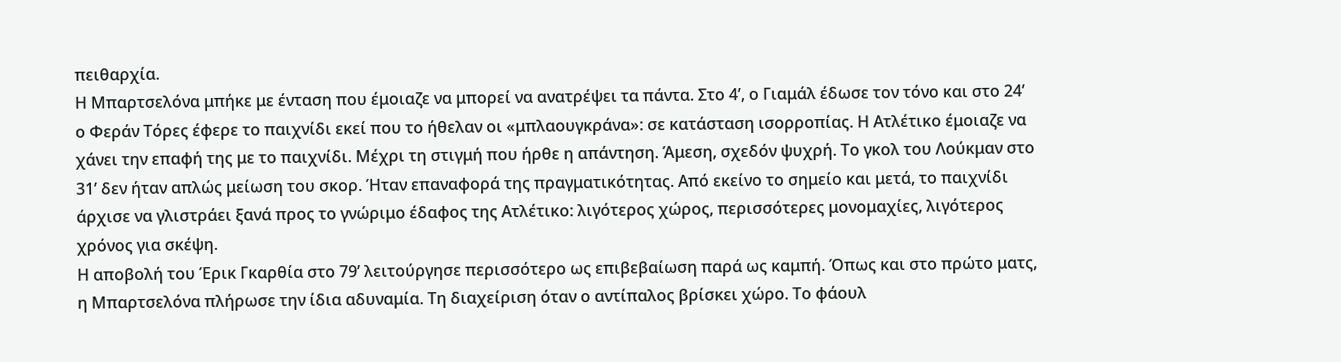πειθαρχία.
Η Μπαρτσελόνα μπήκε με ένταση που έμοιαζε να μπορεί να ανατρέψει τα πάντα. Στο 4’, ο Γιαμάλ έδωσε τον τόνο και στο 24’ ο Φεράν Τόρες έφερε το παιχνίδι εκεί που το ήθελαν οι «μπλαουγκράνα»: σε κατάσταση ισορροπίας. Η Ατλέτικο έμοιαζε να χάνει την επαφή της με το παιχνίδι. Μέχρι τη στιγμή που ήρθε η απάντηση. Άμεση, σχεδόν ψυχρή. Το γκολ του Λούκμαν στο 31’ δεν ήταν απλώς μείωση του σκορ. Ήταν επαναφορά της πραγματικότητας. Από εκείνο το σημείο και μετά, το παιχνίδι άρχισε να γλιστράει ξανά προς το γνώριμο έδαφος της Ατλέτικο: λιγότερος χώρος, περισσότερες μονομαχίες, λιγότερος χρόνος για σκέψη.
Η αποβολή του Έρικ Γκαρθία στο 79’ λειτούργησε περισσότερο ως επιβεβαίωση παρά ως καμπή. Όπως και στο πρώτο ματς, η Μπαρτσελόνα πλήρωσε την ίδια αδυναμία. Τη διαχείριση όταν ο αντίπαλος βρίσκει χώρο. Το φάουλ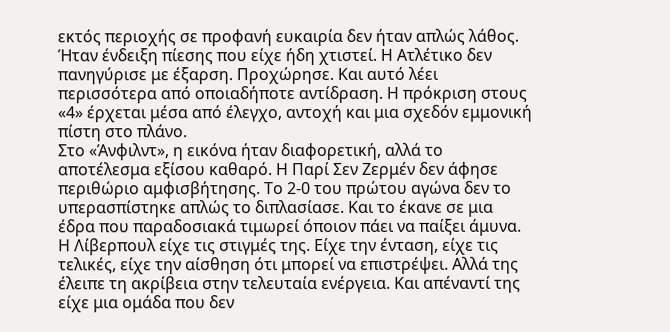εκτός περιοχής σε προφανή ευκαιρία δεν ήταν απλώς λάθος. Ήταν ένδειξη πίεσης που είχε ήδη χτιστεί. Η Ατλέτικο δεν πανηγύρισε με έξαρση. Προχώρησε. Και αυτό λέει περισσότερα από οποιαδήποτε αντίδραση. Η πρόκριση στους «4» έρχεται μέσα από έλεγχο, αντοχή και μια σχεδόν εμμονική πίστη στο πλάνο.
Στο «Άνφιλντ», η εικόνα ήταν διαφορετική, αλλά το αποτέλεσμα εξίσου καθαρό. Η Παρί Σεν Ζερμέν δεν άφησε περιθώριο αμφισβήτησης. Το 2-0 του πρώτου αγώνα δεν το υπερασπίστηκε απλώς το διπλασίασε. Και το έκανε σε μια έδρα που παραδοσιακά τιμωρεί όποιον πάει να παίξει άμυνα. Η Λίβερπουλ είχε τις στιγμές της. Είχε την ένταση, είχε τις τελικές, είχε την αίσθηση ότι μπορεί να επιστρέψει. Αλλά της έλειπε τη ακρίβεια στην τελευταία ενέργεια. Και απέναντί της είχε μια ομάδα που δεν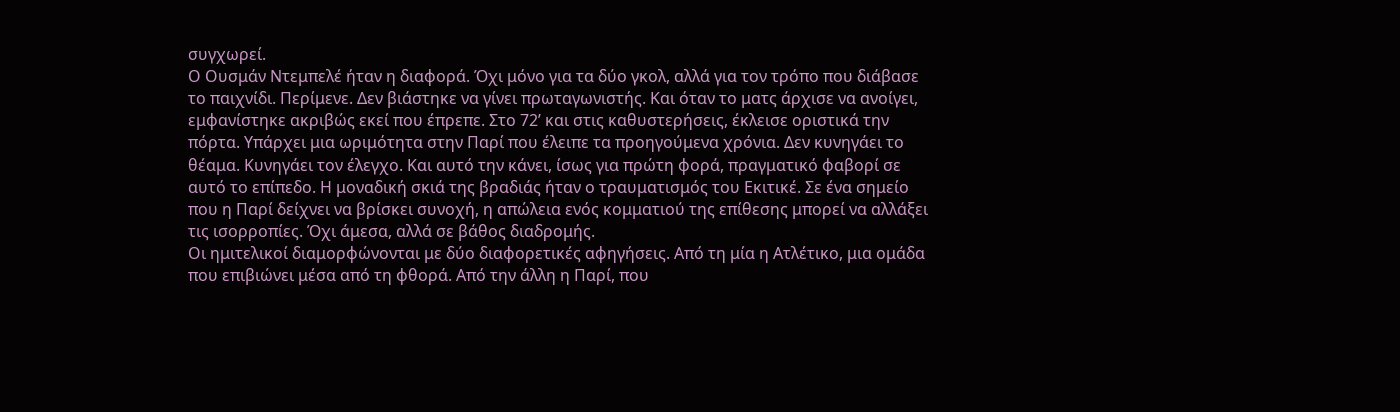συγχωρεί.
Ο Ουσμάν Ντεμπελέ ήταν η διαφορά. Όχι μόνο για τα δύο γκολ, αλλά για τον τρόπο που διάβασε το παιχνίδι. Περίμενε. Δεν βιάστηκε να γίνει πρωταγωνιστής. Και όταν το ματς άρχισε να ανοίγει, εμφανίστηκε ακριβώς εκεί που έπρεπε. Στο 72’ και στις καθυστερήσεις, έκλεισε οριστικά την πόρτα. Υπάρχει μια ωριμότητα στην Παρί που έλειπε τα προηγούμενα χρόνια. Δεν κυνηγάει το θέαμα. Κυνηγάει τον έλεγχο. Και αυτό την κάνει, ίσως για πρώτη φορά, πραγματικό φαβορί σε αυτό το επίπεδο. Η μοναδική σκιά της βραδιάς ήταν ο τραυματισμός του Εκιτικέ. Σε ένα σημείο που η Παρί δείχνει να βρίσκει συνοχή, η απώλεια ενός κομματιού της επίθεσης μπορεί να αλλάξει τις ισορροπίες. Όχι άμεσα, αλλά σε βάθος διαδρομής.
Οι ημιτελικοί διαμορφώνονται με δύο διαφορετικές αφηγήσεις. Από τη μία η Ατλέτικο, μια ομάδα που επιβιώνει μέσα από τη φθορά. Από την άλλη η Παρί, που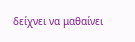δείχνει να μαθαίνει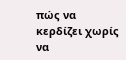πώς να κερδίζει χωρίς να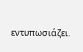εντυπωσιάζει.